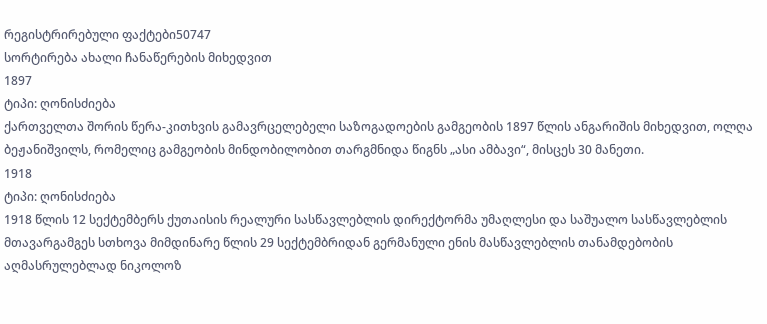რეგისტრირებული ფაქტები50747
სორტირება ახალი ჩანაწერების მიხედვით
1897
ტიპი: ღონისძიება
ქართველთა შორის წერა-კითხვის გამავრცელებელი საზოგადოების გამგეობის 1897 წლის ანგარიშის მიხედვით, ოლღა ბეჟანიშვილს, რომელიც გამგეობის მინდობილობით თარგმნიდა წიგნს „ასი ამბავი“, მისცეს 30 მანეთი.
1918
ტიპი: ღონისძიება
1918 წლის 12 სექტემბერს ქუთაისის რეალური სასწავლებლის დირექტორმა უმაღლესი და საშუალო სასწავლებლის მთავარგამგეს სთხოვა მიმდინარე წლის 29 სექტემბრიდან გერმანული ენის მასწავლებლის თანამდებობის აღმასრულებლად ნიკოლოზ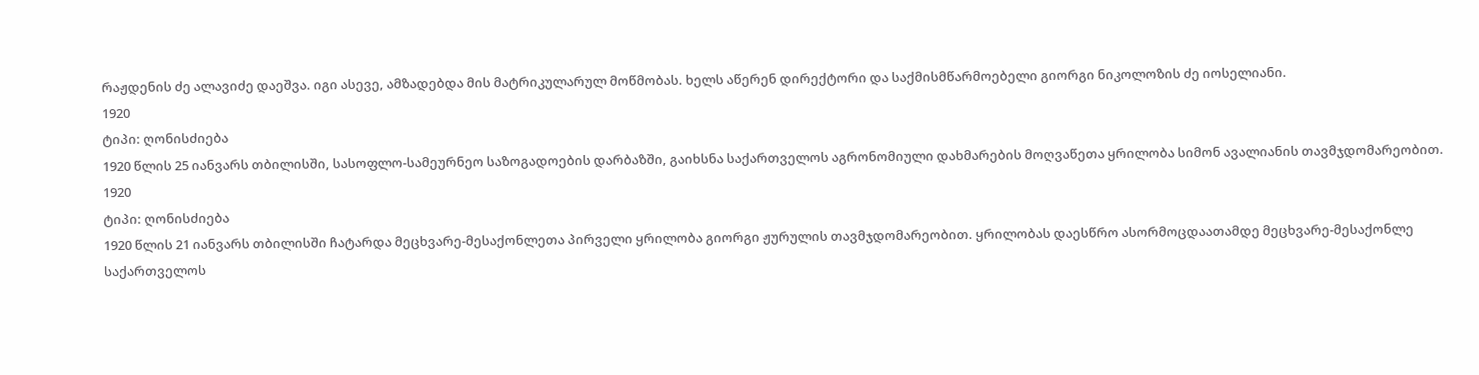რაჟდენის ძე ალავიძე დაეშვა. იგი ასევე, ამზადებდა მის მატრიკულარულ მოწმობას. ხელს აწერენ დირექტორი და საქმისმწარმოებელი გიორგი ნიკოლოზის ძე იოსელიანი.
1920
ტიპი: ღონისძიება
1920 წლის 25 იანვარს თბილისში, სასოფლო-სამეურნეო საზოგადოების დარბაზში, გაიხსნა საქართველოს აგრონომიული დახმარების მოღვაწეთა ყრილობა სიმონ ავალიანის თავმჯდომარეობით.
1920
ტიპი: ღონისძიება
1920 წლის 21 იანვარს თბილისში ჩატარდა მეცხვარე-მესაქონლეთა პირველი ყრილობა გიორგი ჟურულის თავმჯდომარეობით. ყრილობას დაესწრო ასორმოცდაათამდე მეცხვარე-მესაქონლე საქართველოს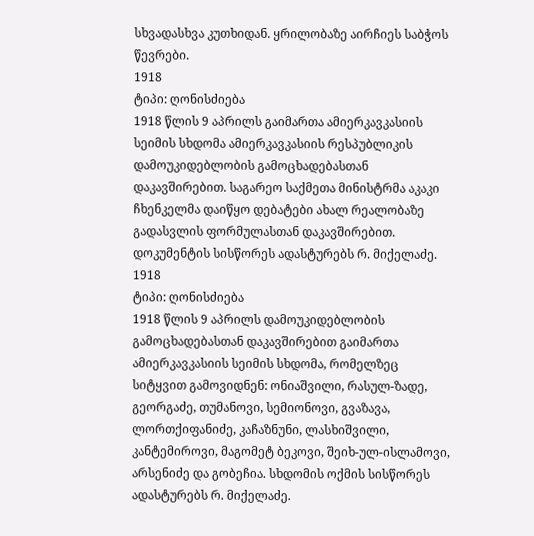სხვადასხვა კუთხიდან. ყრილობაზე აირჩიეს საბჭოს წევრები.
1918
ტიპი: ღონისძიება
1918 წლის 9 აპრილს გაიმართა ამიერკავკასიის სეიმის სხდომა ამიერკავკასიის რესპუბლიკის დამოუკიდებლობის გამოცხადებასთან დაკავშირებით. საგარეო საქმეთა მინისტრმა აკაკი ჩხენკელმა დაიწყო დებატები ახალ რეალობაზე გადასვლის ფორმულასთან დაკავშირებით. დოკუმენტის სისწორეს ადასტურებს რ. მიქელაძე.
1918
ტიპი: ღონისძიება
1918 წლის 9 აპრილს დამოუკიდებლობის გამოცხადებასთან დაკავშირებით გაიმართა ამიერკავკასიის სეიმის სხდომა, რომელზეც სიტყვით გამოვიდნენ: ონიაშვილი, რასულ-ზადე, გეორგაძე, თუმანოვი, სემიონოვი, გვაზავა, ლორთქიფანიძე, კაჩაზნუნი, ლასხიშვილი, კანტემიროვი, მაგომეტ ბეკოვი, შეიხ-ულ-ისლამოვი, არსენიძე და გობეჩია. სხდომის ოქმის სისწორეს ადასტურებს რ. მიქელაძე.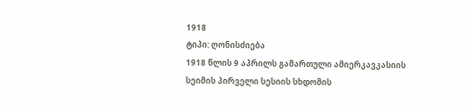1918
ტიპი: ღონისძიება
1918 წლის 9 აპრილს გამართული ამიერკავკასიის სეიმის პირველი სესიის სხდომის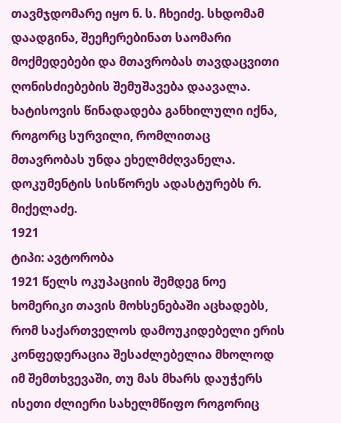თავმჯდომარე იყო ნ. ს. ჩხეიძე. სხდომამ დაადგინა, შეეჩერებინათ საომარი მოქმედებები და მთავრობას თავდაცვითი ღონისძიებების შემუშავება დაავალა. ხატისოვის წინადადება განხილული იქნა, როგორც სურვილი, რომლითაც მთავრობას უნდა ეხელმძღვანელა. დოკუმენტის სისწორეს ადასტურებს რ. მიქელაძე.
1921
ტიპი: ავტორობა
1921 წელს ოკუპაციის შემდეგ ნოე ხომერიკი თავის მოხსენებაში აცხადებს, რომ საქართველოს დამოუკიდებელი ერის კონფედერაცია შესაძლებელია მხოლოდ იმ შემთხვევაში, თუ მას მხარს დაუჭერს ისეთი ძლიერი სახელმწიფო როგორიც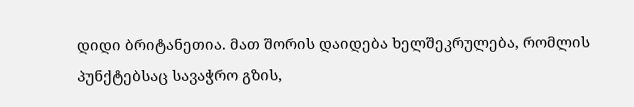დიდი ბრიტანეთია. მათ შორის დაიდება ხელშეკრულება, რომლის პუნქტებსაც სავაჭრო გზის,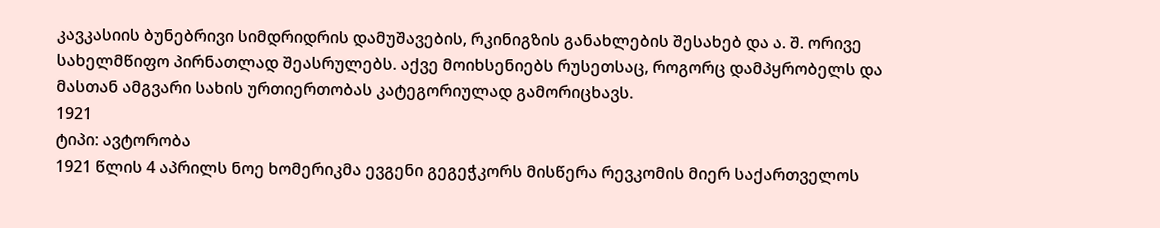კავკასიის ბუნებრივი სიმდრიდრის დამუშავების, რკინიგზის განახლების შესახებ და ა. შ. ორივე სახელმწიფო პირნათლად შეასრულებს. აქვე მოიხსენიებს რუსეთსაც, როგორც დამპყრობელს და მასთან ამგვარი სახის ურთიერთობას კატეგორიულად გამორიცხავს.
1921
ტიპი: ავტორობა
1921 წლის 4 აპრილს ნოე ხომერიკმა ევგენი გეგეჭკორს მისწერა რევკომის მიერ საქართველოს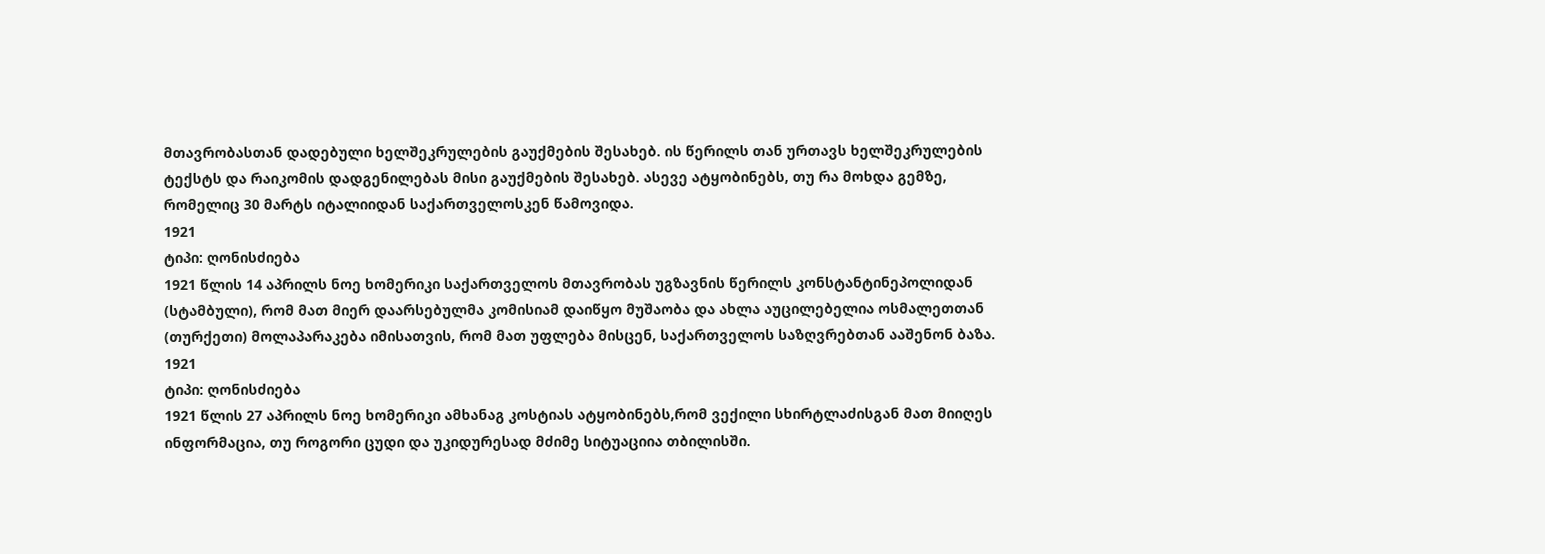მთავრობასთან დადებული ხელშეკრულების გაუქმების შესახებ. ის წერილს თან ურთავს ხელშეკრულების ტექსტს და რაიკომის დადგენილებას მისი გაუქმების შესახებ. ასევე ატყობინებს, თუ რა მოხდა გემზე, რომელიც 30 მარტს იტალიიდან საქართველოსკენ წამოვიდა.
1921
ტიპი: ღონისძიება
1921 წლის 14 აპრილს ნოე ხომერიკი საქართველოს მთავრობას უგზავნის წერილს კონსტანტინეპოლიდან (სტამბული), რომ მათ მიერ დაარსებულმა კომისიამ დაიწყო მუშაობა და ახლა აუცილებელია ოსმალეთთან (თურქეთი) მოლაპარაკება იმისათვის, რომ მათ უფლება მისცენ, საქართველოს საზღვრებთან ააშენონ ბაზა.
1921
ტიპი: ღონისძიება
1921 წლის 27 აპრილს ნოე ხომერიკი ამხანაგ კოსტიას ატყობინებს,რომ ვექილი სხირტლაძისგან მათ მიიღეს ინფორმაცია, თუ როგორი ცუდი და უკიდურესად მძიმე სიტუაციია თბილისში.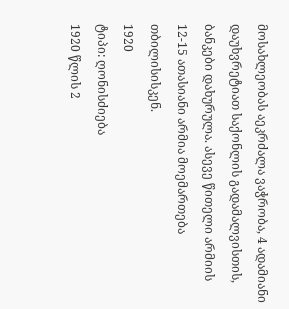მოსახლეობას აეკრძალა ვაჭრობა, 4 ადამიანი დაუხვრეტიათ საქონლის გადამალვისთის, ბანკები დახურულა. ასევე წითელი არმიის 12-15 ათასიანი არმია მოემართება თბილისისკენ.
1920
ტიპი: ღონისძიება
1920 წლის 2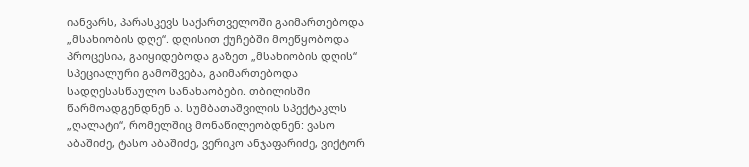იანვარს, პარასკევს საქართველოში გაიმართებოდა „მსახიობის დღე“. დღისით ქუჩებში მოეწყობოდა პროცესია, გაიყიდებოდა გაზეთ „მსახიობის დღის“ სპეციალური გამოშვება, გაიმართებოდა სადღესასწაულო სანახაობები. თბილისში წარმოადგენდნენ ა. სუმბათაშვილის სპექტაკლს „ღალატი“, რომელშიც მონაწილეობდნენ: ვასო აბაშიძე, ტასო აბაშიძე, ვერიკო ანჯაფარიძე, ვიქტორ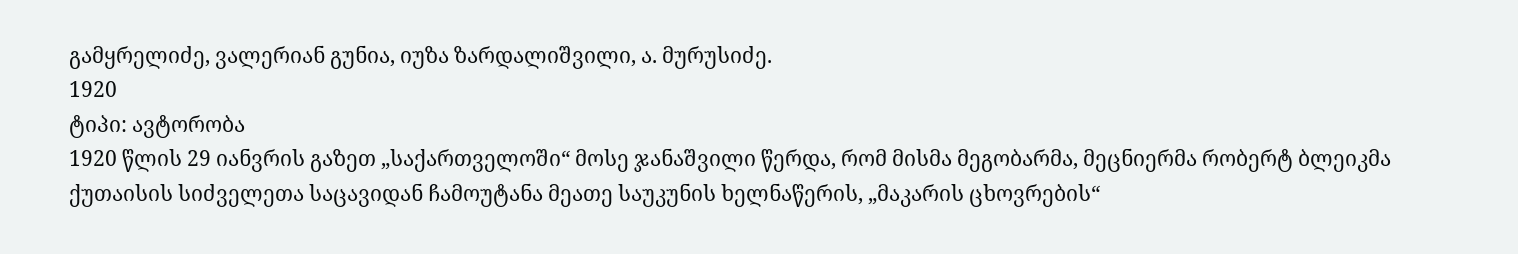გამყრელიძე, ვალერიან გუნია, იუზა ზარდალიშვილი, ა. მურუსიძე.
1920
ტიპი: ავტორობა
1920 წლის 29 იანვრის გაზეთ „საქართველოში“ მოსე ჯანაშვილი წერდა, რომ მისმა მეგობარმა, მეცნიერმა რობერტ ბლეიკმა ქუთაისის სიძველეთა საცავიდან ჩამოუტანა მეათე საუკუნის ხელნაწერის, „მაკარის ცხოვრების“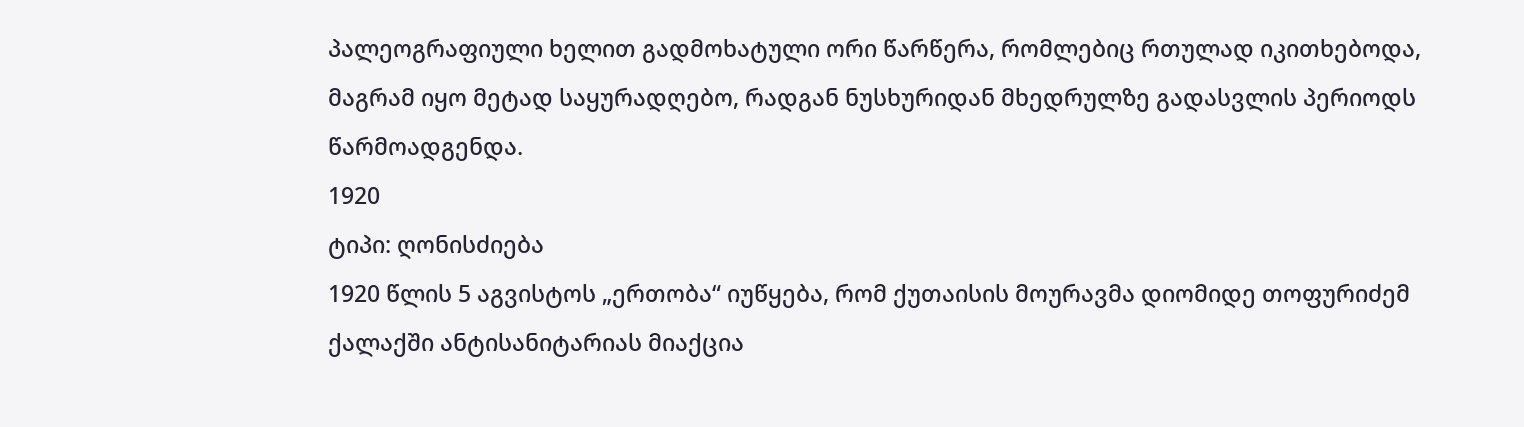პალეოგრაფიული ხელით გადმოხატული ორი წარწერა, რომლებიც რთულად იკითხებოდა, მაგრამ იყო მეტად საყურადღებო, რადგან ნუსხურიდან მხედრულზე გადასვლის პერიოდს წარმოადგენდა.
1920
ტიპი: ღონისძიება
1920 წლის 5 აგვისტოს „ერთობა“ იუწყება, რომ ქუთაისის მოურავმა დიომიდე თოფურიძემ ქალაქში ანტისანიტარიას მიაქცია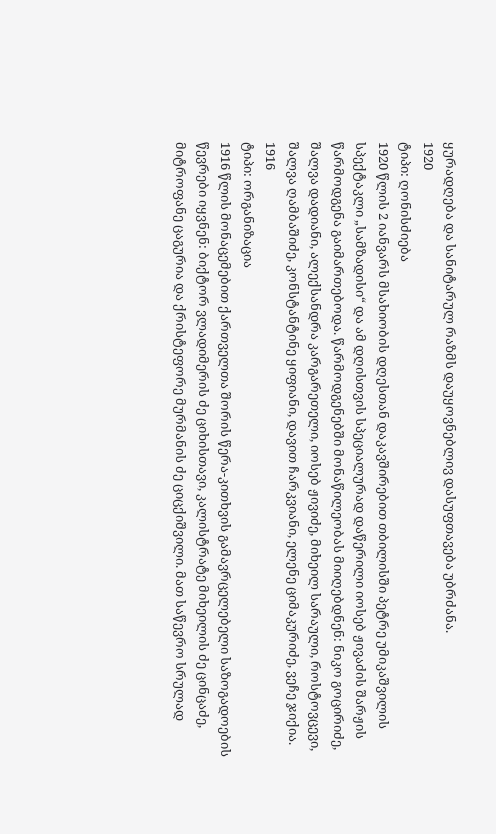ყურადღება და სანიტარულ რაზმს დაუყოვნებლივ დასუფთავება უბრძანა.
1920
ტიპი: ღონისძიება
1920 წლის 2 იანვარს მსახიობის დღესთან დაკავშირებით თბილისში პეტრე უმიკაშვილის სპექტაკლი „სამზადისი“ და ამ დღისთვის სპეციალურად დაწერილი იოსებ ჟივაძის შარჟის წარმოდგენა გაიმართებოდა. წარმოდგენებში მონაწილეობას მიიღებდნენ: ნიკო გოცირიძე, შალვა დადიანი, ალექსანდრა კარგარეთელი, იოსებ ჟივიძე, მიხეილ სარაული, როსტოვცევი, შალვა ღამბაშიძე, კონსტანტინე ყიფიანი, დავით ჩარკვიანი, ელენე ციმაკურიძე, ვეჩე ჯიქია.
1916
ტიპი: ორგანიზაცია
1916 წლის მონაცემებით ქართველთა შორის წერა-კითხვის გამავრცელებელი საზოგადოების წევრები იყვნენ: ბიქტორ ვლადიმერის ძე ციხისთავი, კალისტრატე მიხეილის ძე ცინცაძე, მიტროფანე ცაგურია და ქრისტეფორე მურმანის ძე ციცქიშვილი. მათ საწევრო სრულად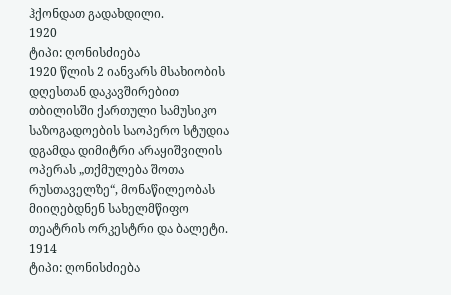ჰქონდათ გადახდილი.
1920
ტიპი: ღონისძიება
1920 წლის 2 იანვარს მსახიობის დღესთან დაკავშირებით თბილისში ქართული სამუსიკო საზოგადოების საოპერო სტუდია დგამდა დიმიტრი არაყიშვილის ოპერას „თქმულება შოთა რუსთაველზე“, მონაწილეობას მიიღებდნენ სახელმწიფო თეატრის ორკესტრი და ბალეტი.
1914
ტიპი: ღონისძიება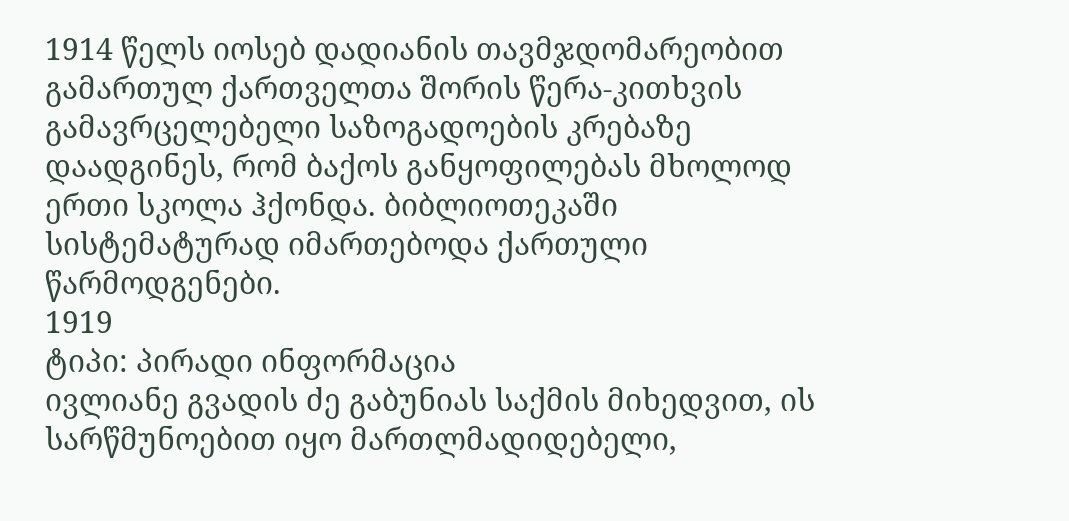1914 წელს იოსებ დადიანის თავმჯდომარეობით გამართულ ქართველთა შორის წერა-კითხვის გამავრცელებელი საზოგადოების კრებაზე დაადგინეს, რომ ბაქოს განყოფილებას მხოლოდ ერთი სკოლა ჰქონდა. ბიბლიოთეკაში სისტემატურად იმართებოდა ქართული წარმოდგენები.
1919
ტიპი: პირადი ინფორმაცია
ივლიანე გვადის ძე გაბუნიას საქმის მიხედვით, ის სარწმუნოებით იყო მართლმადიდებელი,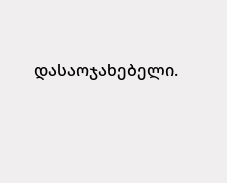დასაოჯახებელი.